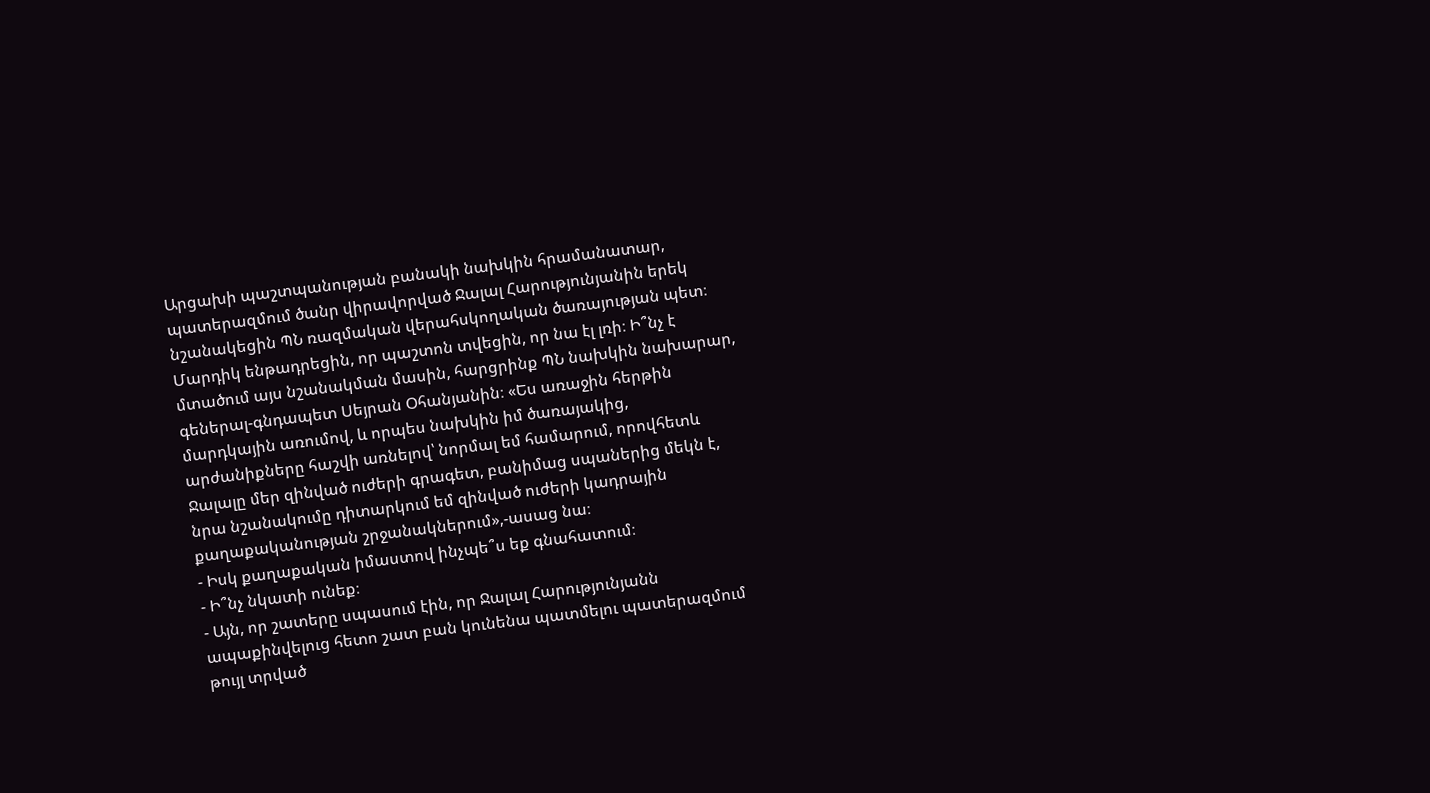Արցախի պաշտպանության բանակի նախկին հրամանատար, պատերազմում ծանր վիրավորված Ջալալ Հարությունյանին երեկ նշանակեցին ՊՆ ռազմական վերահսկողական ծառայության պետ։ Մարդիկ ենթադրեցին, որ պաշտոն տվեցին, որ նա էլ լռի։ Ի՞նչ է մտածում այս նշանակման մասին, հարցրինք ՊՆ նախկին նախարար, գեներալ-գնդապետ Սեյրան Օհանյանին։ «Ես առաջին հերթին մարդկային առումով, և որպես նախկին իմ ծառայակից, արժանիքները հաշվի առնելով՝ նորմալ եմ համարում, որովհետև Ջալալը մեր զինված ուժերի գրագետ, բանիմաց սպաներից մեկն է, նրա նշանակումը դիտարկում եմ զինված ուժերի կադրային քաղաքականության շրջանակներում»,-ասաց նա։
- Իսկ քաղաքական իմաստով ինչպե՞ս եք գնահատում։
- Ի՞նչ նկատի ունեք։
- Այն, որ շատերը սպասում էին, որ Ջալալ Հարությունյանն ապաքինվելուց հետո շատ բան կունենա պատմելու պատերազմում թույլ տրված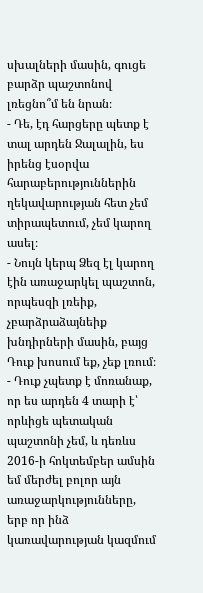սխալների մասին, գուցե բարձր պաշտոնով լռեցնո՞մ են նրան։
- Դե, էդ հարցերը պետք է տալ արդեն Ջալալին, ես իրենց էսօրվա հարաբերություններին ղեկավարության հետ չեմ տիրապետում, չեմ կարող ասել։
- Նույն կերպ Ձեզ էլ կարող էին առաջարկել պաշտոն, որպեսզի լռեիք, չբարձրաձայնեիք խնդիրների մասին, բայց Դուք խոսում եք, չեք լռում։
- Դուք չպետք է մոռանաք, որ ես արդեն 4 տարի է՝ որևիցե պետական պաշտոնի չեմ, և դեռևս 2016-ի հոկտեմբեր ամսին եմ մերժել բոլոր այն առաջարկությունները, երբ որ ինձ կառավարության կազմում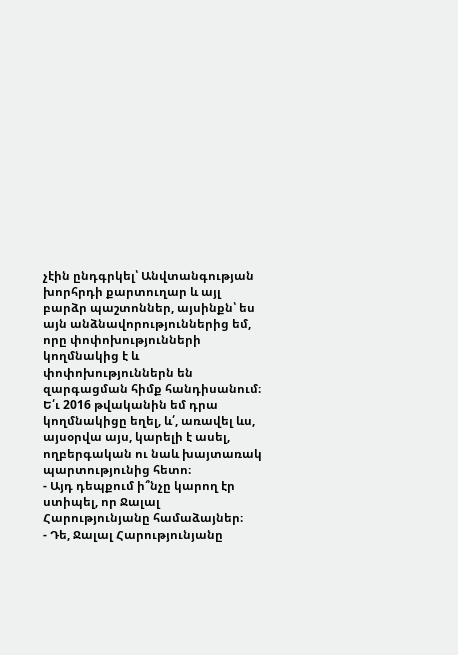չէին ընդգրկել՝ Անվտանգության խորհրդի քարտուղար և այլ բարձր պաշտոններ, այսինքն՝ ես այն անձնավորություններից եմ, որը փոփոխությունների կողմնակից է և փոփոխություններն են զարգացման հիմք հանդիսանում։ Ե՛ւ 2016 թվականին եմ դրա կողմնակիցը եղել, և՛, առավել ևս, այսօրվա այս, կարելի է ասել, ողբերգական ու նաև խայտառակ պարտությունից հետո։
- Այդ դեպքում ի՞նչը կարող էր ստիպել, որ Ջալալ Հարությունյանը համաձայներ։
- Դե, Ջալալ Հարությունյանը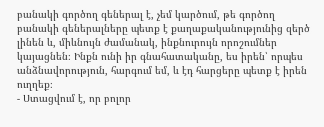բանակի գործող գեներալ է, չեմ կարծում, թե գործող բանակի գեներալները պետք է քաղաքականությունից զերծ լինեն և, միևնույն ժամանակ, ինքնուրույն որոշումներ կայացնեն։ Ինքն ունի իր գնահատականը, ես իրեն՝ որպես անձնավորություն, հարգում եմ, և էդ հարցերը պետք է իրեն ուղղեք։
- Ստացվում է, որ բոլոր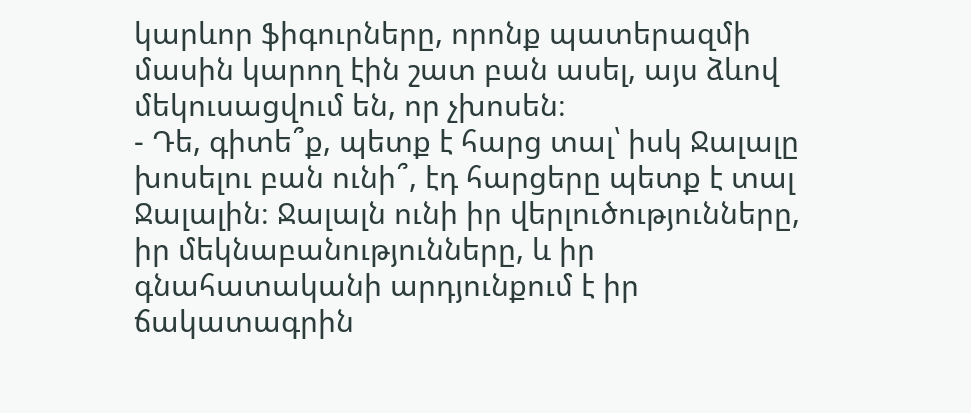կարևոր ֆիգուրները, որոնք պատերազմի մասին կարող էին շատ բան ասել, այս ձևով մեկուսացվում են, որ չխոսեն։
- Դե, գիտե՞ք, պետք է հարց տալ՝ իսկ Ջալալը խոսելու բան ունի՞, էդ հարցերը պետք է տալ Ջալալին։ Ջալալն ունի իր վերլուծությունները, իր մեկնաբանությունները, և իր գնահատականի արդյունքում է իր ճակատագրին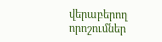վերաբերող որոշումներ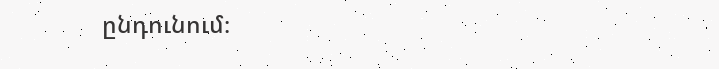ընդունում։